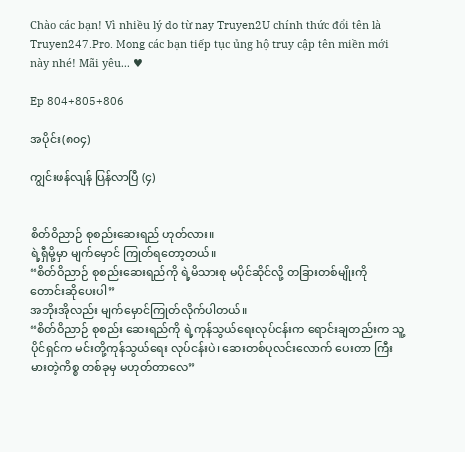Chào các bạn! Vì nhiều lý do từ nay Truyen2U chính thức đổi tên là Truyen247.Pro. Mong các bạn tiếp tục ủng hộ truy cập tên miền mới này nhé! Mãi yêu... ♥

Ep 804+805+806

အပိုင်း(၈၀၄)

ကျွင်းဖန်လျန် ပြန်လာပြီ (၄)


စိတ်ဝိညာဉ် စုစည်းဆေးရည် ဟုတ်လား။
ရဲ့ရှီမို့မှာ မျက်မှောင် ကြုတ်ရတော့တယ်။
“စိတ်ဝိညာဉ် စုစည်းဆေးရည်ကို ရဲ့မိသားစု မပိုင်ဆိုင်လို့ တခြားတစ်မျိုးကို တောင်းဆိုပေးပါ”
အဘိုးအိုလည်း မျက်မှောင်ကြုတ်လိုက်ပါတယ်။
“စိတ်ဝိညာဉ် စုစည်း ဆေးရည်ကို ရဲ့ကုန်သွယ်ရေးလုပ်ငန်းက ရောင်းချတည်းက သူ့ပိုင်ရှင်က မင်းတို့ကုန်သွယ်ရေး လုပ်ငန်းပဲ၊ ဆေးတစ်ပုလင်းလောက် ပေးတာ ကြီးမားတဲ့ကိစ္စ တစ်ခုမှ မဟုတ်တာလေ”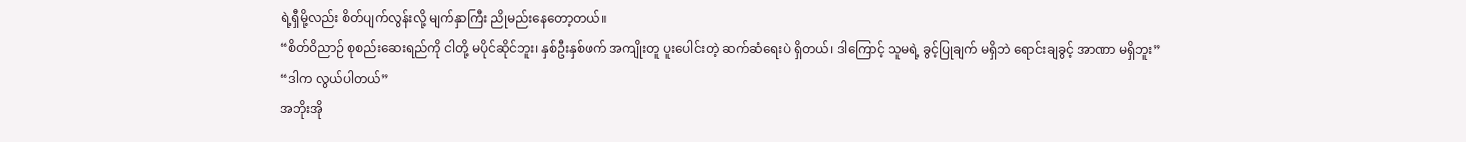ရဲ့ရှီမို့လည်း စိတ်ပျက်လွန်းလို့ မျက်နှာကြီး ညိုမည်းနေတော့တယ်။
“စိတ်ဝိညာဉ် စုစည်းဆေးရည်ကို ငါတို့ မပိုင်ဆိုင်ဘူး၊ နှစ်ဦးနှစ်ဖက် အကျိုးတူ ပူးပေါင်းတဲ့ ဆက်ဆံရေးပဲ ရှိတယ်၊ ဒါကြောင့် သူမရဲ့ ခွင့်ပြုချက် မရှိဘဲ ရောင်းချခွင့် အာဏာ မရှိဘူး”
“ဒါက လွယ်ပါတယ်”
အဘိုးအို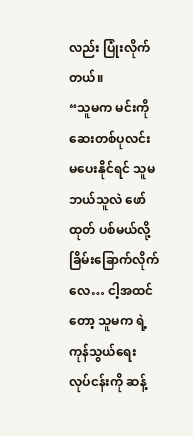လည်း ပြုံးလိုက်တယ်။
“သူမက မင်းကို ဆေးတစ်ပုလင်း မပေးနိုင်ရင် သူမဘယ်သူလဲ ဖော်ထုတ် ပစ်မယ်လို့ ခြိမ်းခြောက်လိုက်လေ… ငါ့အထင်တော့ သူမက ရဲ့ကုန်သွယ်ရေး လုပ်ငန်းကို ဆန့်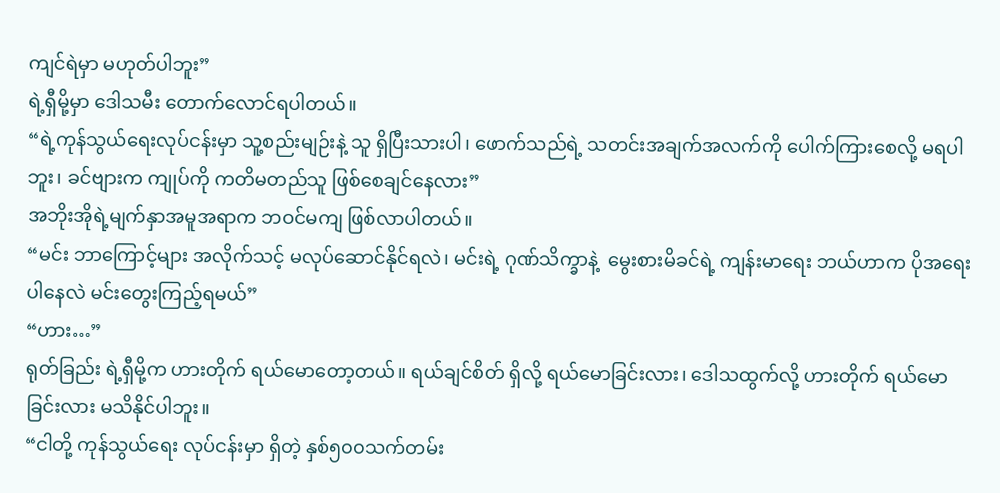ကျင်ရဲမှာ မဟုတ်ပါဘူး”
ရဲ့ရှီမို့မှာ ဒေါသမီး တောက်လောင်ရပါတယ်။
“ရဲ့ကုန်သွယ်ရေးလုပ်ငန်းမှာ သူ့စည်းမျဉ်းနဲ့ သူ ရှိပြီးသားပါ၊ ဖောက်သည်ရဲ့ သတင်းအချက်အလက်ကို ပေါက်ကြားစေလို့ မရပါဘူး၊ ခင်ဗျားက ကျုပ်ကို ကတိမတည်သူ ဖြစ်စေချင်နေလား”
အဘိုးအိုရဲ့မျက်နှာအမူအရာက ဘဝင်မကျ ဖြစ်လာပါတယ်။
“မင်း ဘာကြောင့်များ အလိုက်သင့် မလုပ်ဆောင်နိုင်ရလဲ၊ မင်းရဲ့ ဂုဏ်သိက္ခာနဲ့  မွေးစားမိခင်ရဲ့ ကျန်းမာရေး ဘယ်ဟာက ပိုအရေးပါနေလဲ မင်းတွေးကြည့်ရမယ်”
“ဟား…”
ရုတ်ခြည်း ရဲ့ရှီမို့က ဟားတိုက် ရယ်မောတော့တယ်။ ရယ်ချင်စိတ် ရှိလို့ ရယ်မောခြင်းလား၊ ဒေါသထွက်လို့ ဟားတိုက် ရယ်မောခြင်းလား မသိနိုင်ပါဘူး။
“ငါတို့ ကုန်သွယ်ရေး လုပ်ငန်းမှာ ရှိတဲ့ နှစ်၅၀၀သက်တမ်း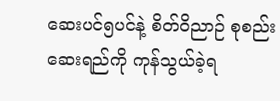ဆေးပင်၅ပင်နဲ့ စိတ်ဝိညာဉ် စုစည်းဆေးရည်ကို ကုန်သွယ်ခဲ့ရ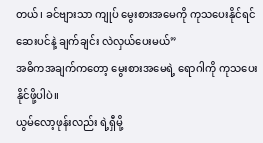တယ်၊ ခင်ဗျားသာ ကျုပ် မွေးစားအမေကို ကုသပေးနိုင်ရင် ဆေးပင်နဲ့ ချက်ချင်း လဲလှယ်ပေးမယ်”
အဓိကအချက်ကတော့ မွေးစားအမေရဲ့ ရောဂါကို ကုသပေးနိုင်ဖို့ပါပဲ။
ယွမ်လော့ဖုန်းလည်း ရဲ့ရှီမို့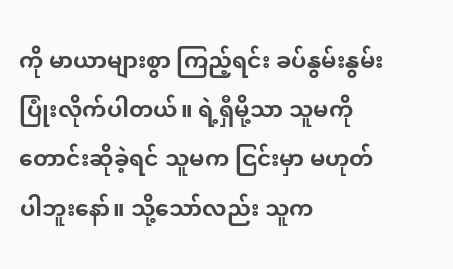ကို မာယာများစွာ ကြည့်ရင်း ခပ်နွမ်းနွမ်း ပြုံးလိုက်ပါတယ်။ ရဲ့ရှီမို့သာ သူမကို တောင်းဆိုခဲ့ရင် သူမက ငြင်းမှာ မဟုတ်ပါဘူးနော်။ သို့သော်လည်း သူက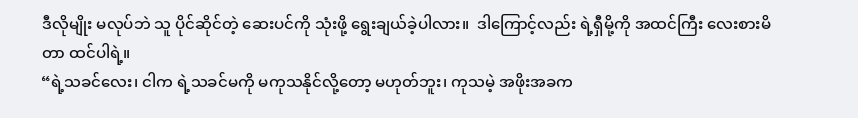ဒီလိုမျိုး မလုပ်ဘဲ သူ ပိုင်ဆိုင်တဲ့ ဆေးပင်ကို သုံးဖို့ ရွေးချယ်ခဲ့ပါလား။  ဒါကြောင့်လည်း ရဲ့ရှီမို့ကို အထင်ကြီး လေးစားမိတာ ထင်ပါရဲ့။
“ရဲ့သခင်လေး၊ ငါက ရဲ့သခင်မကို မကုသနိုင်လို့တော့ မဟုတ်ဘူး၊ ကုသမဲ့ အဖိုးအခက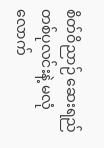စိတ်ဝိညာဉ် ဆေးရည် တစ်ပုလင်းနဲ့ မလုံလောက်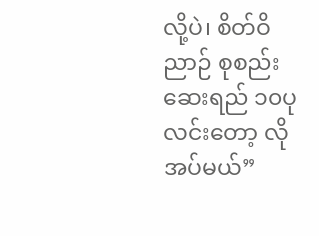လို့ပဲ၊ စိတ်ဝိညာဉ် စုစည်း ဆေးရည် ၁၀ပုလင်းတော့ လိုအပ်မယ်”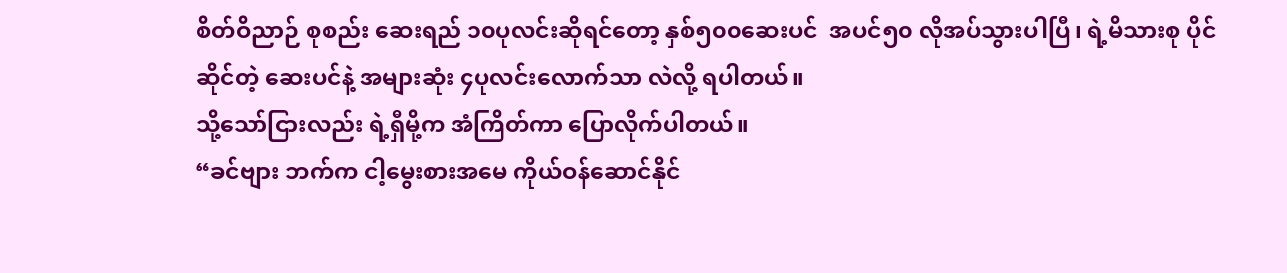စိတ်ဝိညာဉ် စုစည်း ဆေးရည် ၁၀ပုလင်းဆိုရင်တော့ နှစ်၅၀၀ဆေးပင်  အပင်၅၀ လိုအပ်သွားပါပြီ၊ ရဲ့မိသားစု ပိုင်ဆိုင်တဲ့ ဆေးပင်နဲ့ အများဆုံး ၄ပုလင်းလောက်သာ လဲလို့ ရပါတယ်။
သို့သော်ငြားလည်း ရဲ့ရှီမို့က အံကြိတ်ကာ ပြောလိုက်ပါတယ်။
“ခင်ဗျား ဘက်က ငါ့မွေးစားအမေ ကိုယ်ဝန်ဆောင်နိုင်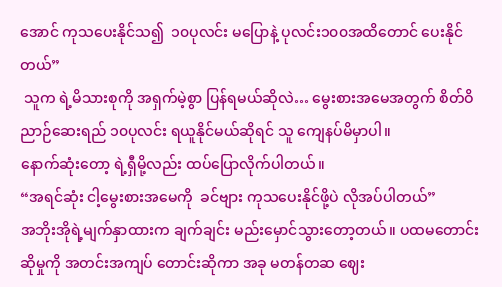အောင် ကုသပေးနိုင်သ၍  ၁၀ပုလင်း မပြောနဲ့ ပုလင်း၁၀၀အထိတောင် ပေးနိုင်တယ်”
 သူက ရဲ့မိသားစုကို အရှက်မဲ့စွာ ပြန်ရမယ်ဆိုလဲ… မွေးစားအမေအတွက် စိတ်ဝိညာဉ်ဆေးရည် ၁၀ပုလင်း ရယူနိုင်မယ်ဆိုရင် သူ ကျေနပ်မိမှာပါ။
နောက်ဆုံးတော့ ရဲ့ရှီမို့လည်း ထပ်ပြောလိုက်ပါတယ်။
“အရင်ဆုံး ငါ့မွေးစားအမေကို  ခင်ဗျား ကုသပေးနိုင်ဖို့ပဲ လိုအပ်ပါတယ်”
အဘိုးအိုရဲ့မျက်နှာထားက ချက်ချင်း မည်းမှောင်သွားတော့တယ်။ ပထမတောင်းဆိုမှုကို အတင်းအကျပ် တောင်းဆိုကာ အခု မတန်တဆ ဈေး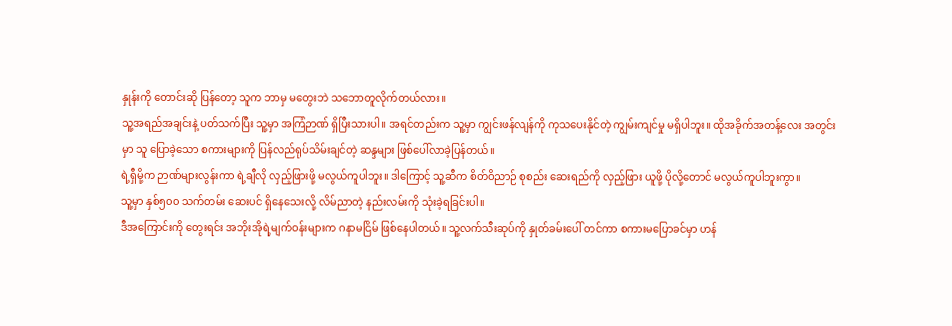နှုန်းကို တောင်းဆို ပြန်တော့ သူက ဘာမှ မတွေးဘဲ သဘောတူလိုက်တယ်လား။
သူ့အရည်အချင်းနဲ့ ပတ်သက်ပြီး သူ့မှာ အကြံဉာဏ် ရှိပြီးသားပါ။ အရင်တည်းက သူ့မှာ ကျွင်းဖန်လျန်ကို ကုသပေးနိုင်တဲ့ ကျွမ်းကျင်မှု မရှိပါဘူး။ ထိုအခိုက်အတန့်လေး အတွင်းမှာ သူ ပြောခဲ့သော စကားများကို ပြန်လည်ရုပ်သိမ်းချင်တဲ့ ဆန္ဒများ ဖြစ်ပေါ်လာခဲ့ပြန်တယ်။
ရဲ့ရှီမို့က ဉာဏ်များလွန်းကာ ရဲ့ချီလို လှည့်ဖြားဖို့ မလွယ်ကူပါဘူး။ ဒါကြောင့် သူ့ဆီက စိတ်ဝိညာဉ် စုစည်း ဆေးရည်ကို လှည့်ဖြား ယူဖို့ ပိုလို့တောင် မလွယ်ကူပါဘူးကွာ။
သူ့မှာ နှစ်၅၀၀ သက်တမ်း ဆေးပင် ရှိနေသေးလို့ လိမ်ညာတဲ့ နည်းလမ်းကို သုံးခဲ့ရခြင်းပါ။
ဒီအကြောင်းကို တွေးရင်း အဘိုးအိုရဲ့မျက်ဝန်းများက ဂနာမငြိမ် ဖြစ်နေပါတယ်။ သူ့လက်သီးဆုပ်ကို နှုတ်ခမ်းပေါ် တင်ကာ စကားမပြောခင်မှာ ဟန်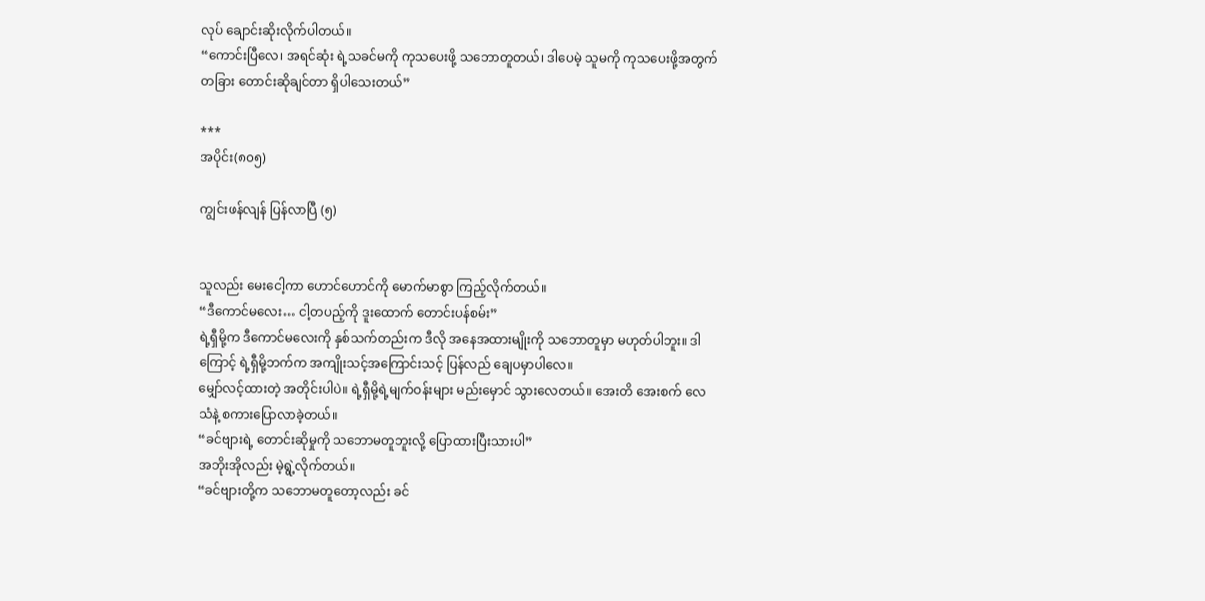လုပ် ချောင်းဆိုးလိုက်ပါတယ်။
“ကောင်းပြီလေ၊ အရင်ဆုံး ရဲ့သခင်မကို ကုသပေးဖို့ သဘောတူတယ်၊ ဒါပေမဲ့ သူမကို ကုသပေးဖို့အတွက် တခြား တောင်းဆိုချင်တာ ရှိပါသေးတယ်”

***
အပိုင်း(၈၀၅)

ကျွင်းဖန်လျန် ပြန်လာပြီ (၅)


သူလည်း မေးငေါ့ကာ ဟောင်ဟောင်ကို မောက်မာစွာ ကြည့်လိုက်တယ်။
“ဒီကောင်မလေး… ငါ့တပည့်ကို ဒူးထောက် တောင်းပန်စမ်း”
ရဲ့ရှီမို့က ဒီကောင်မလေးကို နှစ်သက်တည်းက ဒီလို အနေအထားမျိုးကို သဘောတူမှာ မဟုတ်ပါဘူး။ ဒါကြောင့် ရဲ့ရှီမို့ဘက်က အကျိုးသင့်အကြောင်းသင့် ပြန်လည် ချေပမှာပါလေ။
မျှော်လင့်ထားတဲ့ အတိုင်းပါပဲ။ ရဲ့ရှီမို့ရဲ့မျက်ဝန်းများ မည်းမှောင် သွားလေတယ်။ အေးတိ အေးစက် လေသံနဲ့ စကားပြောလာခဲ့တယ်။
“ခင်ဗျားရဲ့ တောင်းဆိုမှုကို သဘောမတူဘူးလို့ ပြောထားပြီးသားပါ”
အဘိုးအိုလည်း မဲ့ရွဲ့လိုက်တယ်။
“ခင်ဗျားတို့က သဘောမတူတော့လည်း ခင်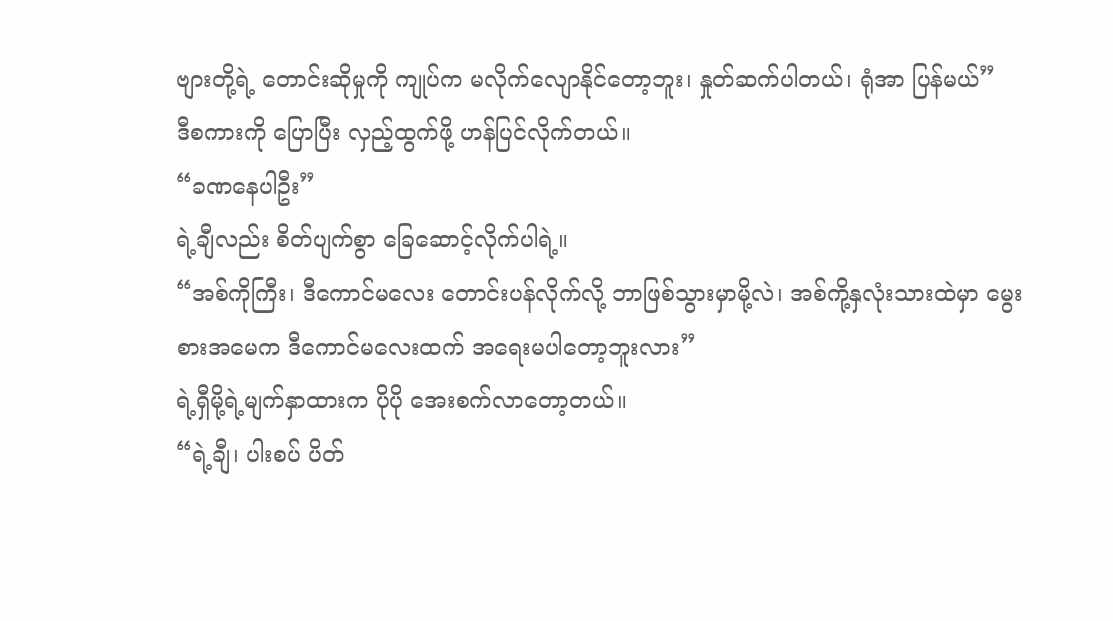ဗျားတို့ရဲ့ တောင်းဆိုမှုကို ကျုပ်က မလိုက်လျောနိုင်တော့ဘူး၊ နှုတ်ဆက်ပါတယ်၊ ရုံအာ ပြန်မယ်”
ဒီစကားကို ပြောပြီး လှည့်ထွက်ဖို့ ဟန်ပြင်လိုက်တယ်။
“ခဏနေပါဦး”
ရဲ့ချီလည်း စိတ်ပျက်စွာ ခြေဆောင့်လိုက်ပါရဲ့။
“အစ်ကိုကြီး၊ ဒီကောင်မလေး တောင်းပန်လိုက်လို့ ဘာဖြစ်သွားမှာမို့လဲ၊ အစ်ကို့နှလုံးသားထဲမှာ မွေးစားအမေက ဒီကောင်မလေးထက် အရေးမပါတော့ဘူးလား”
ရဲ့ရှီမို့ရဲ့မျက်နှာထားက ပိုပို အေးစက်လာတော့တယ်။
“ရဲ့ချီ၊ ပါးစပ် ပိတ်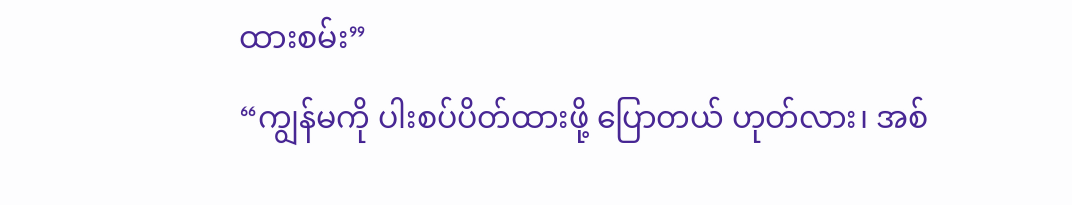ထားစမ်း”
“ကျွန်မကို ပါးစပ်ပိတ်ထားဖို့ ပြောတယ် ဟုတ်လား၊ အစ်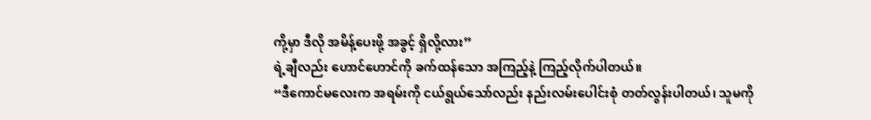ကို့မှာ ဒီလို အမိန့်ပေးဖို့ အခွင့် ရှိလို့လား”
ရဲ့ချီလည်း ဟောင်ဟောင်ကို ခက်ထန်သော အကြည့်နဲ့ ကြည့်လိုက်ပါတယ်။
“ဒီကောင်မလေးက အရမ်းကို ငယ်ရွယ်သော်လည်း နည်းလမ်းပေါင်းစုံ တတ်လွန်းပါတယ်၊ သူမကို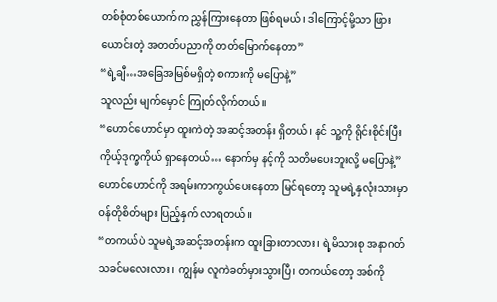တစ်စုံတစ်ယောက်က ညွှန်ကြားနေတာ ဖြစ်ရမယ်၊ ဒါကြောင့်မို့သာ ဖြားယောင်းတဲ့ အတတ်ပညာကို တတ်မြောက်နေတာ”
“ရဲ့ချီ…အခြေအမြစ်မရှိတဲ့ စကားကို မပြောနဲ့”
သူလည်း မျက်မှောင် ကြုတ်လိုက်တယ်။
“ဟောင်ဟောင်မှာ ထူးကဲတဲ့ အဆင့်အတန်း ရှိတယ်၊ နင် သူ့ကို ရိုင်းစိုင်းပြီး ကိုယ့်ဒုက္ခကိုယ် ရှာနေတယ်… နောက်မှ နင့်ကို သတိမပေးဘူးလို့ မပြောနဲ့”
ဟောင်ဟောင်ကို အရမ်းကာကွယ်ပေးနေတာ မြင်ရတော့ သူမရဲ့နှလုံးသားမှာ ဝန်တိုစိတ်များ ပြည့်နှက် လာရတယ်။
“တကယ်ပဲ သူမရဲ့အဆင့်အတန်းက ထူးခြားတာလား၊ ရဲ့မိသားစု အနာဂတ်သခင်မလေးလား၊ ကျွန်မ လူကဲခတ်မှားသွားပြီ၊ တကယ်တော့ အစ်ကို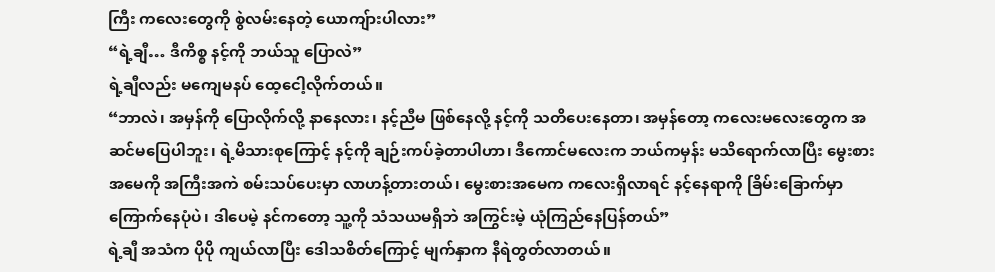ကြီး ကလေးတွေကို စွဲလမ်းနေတဲ့ ယောကျ်ားပါလား”
“ရဲ့ချီ… ဒီကိစ္စ နင့်ကို ဘယ်သူ ပြောလဲ”
ရဲ့ချီလည်း မကျေမနပ် ထေ့ငေါ့လိုက်တယ်။
“ဘာလဲ၊ အမှန်ကို ပြောလိုက်လို့ နာနေလား၊ နင့်ညီမ ဖြစ်နေလို့ နင့်ကို သတိပေးနေတာ၊ အမှန်တော့ ကလေးမလေးတွေက အဆင်မပြေပါဘူး၊ ရဲ့မိသားစုကြောင့် နင့်ကို ချဉ်းကပ်ခဲ့တာပါဟာ၊ ဒီကောင်မလေးက ဘယ်ကမှန်း မသိရောက်လာပြီး မွေးစားအမေကို အကြီးအကဲ စမ်းသပ်ပေးမှာ လာဟန့်တားတယ်၊ မွေးစားအမေက ကလေးရှိလာရင် နင့်နေရာကို ခြိမ်းခြောက်မှာ ကြောက်နေပုံပဲ၊ ဒါပေမဲ့ နင်ကတော့ သူ့ကို သံသယမရှိဘဲ အကြွင်းမဲ့ ယုံကြည်နေပြန်တယ်”
ရဲ့ချီ အသံက ပိုပို ကျယ်လာပြီး ဒေါသစိတ်ကြောင့် မျက်နှာက နီရဲတွတ်လာတယ်။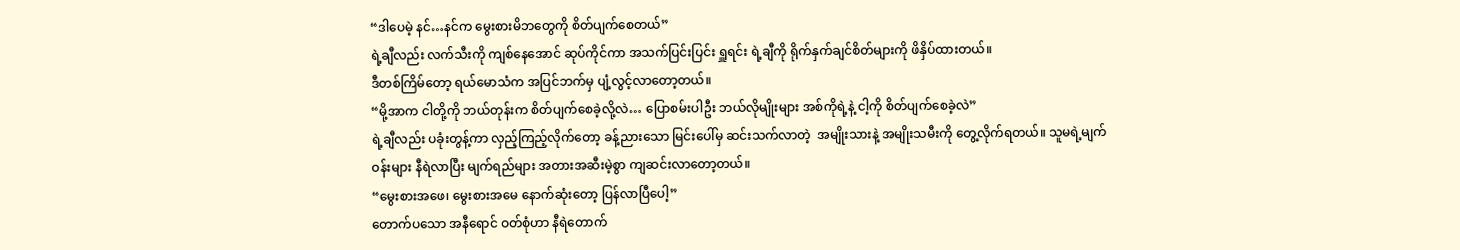“ဒါပေမဲ့ နင်…နင်က မွေးစားမိဘတွေကို စိတ်ပျက်စေတယ်”
ရဲ့ချီလည်း လက်သီးကို ကျစ်နေအောင် ဆုပ်ကိုင်ကာ အသက်ပြင်းပြင်း ရှူရင်း ရဲ့ချီကို ရိုက်နှက်ချင်စိတ်များကို ဖိနှိပ်ထားတယ်။
ဒီတစ်ကြိမ်တော့ ရယ်မောသံက အပြင်ဘက်မှ ပျံ့လွင့်လာတော့တယ်။
“မို့အာက ငါတို့ကို ဘယ်တုန်းက စိတ်ပျက်စေခဲ့လို့လဲ… ပြောစမ်းပါဦး ဘယ်လိုမျိုးများ အစ်ကိုရဲ့နဲ့ ငါ့ကို စိတ်ပျက်စေခဲ့လဲ”
ရဲ့ချီလည်း ပခုံးတွန့်ကာ လှည့်ကြည့်လိုက်တော့ ခန့်ညားသော မြင်းပေါ်မှ ဆင်းသက်လာတဲ့  အမျိုးသားနဲ့ အမျိုးသမီးကို တွေ့လိုက်ရတယ်။ သူမရဲ့မျက်ဝန်းများ နီရဲလာပြီး မျက်ရည်များ အတားအဆီးမဲ့စွာ ကျဆင်းလာတော့တယ်။
“မွေးစားအဖေ၊ မွေးစားအမေ နောက်ဆုံးတော့ ပြန်လာပြီပေါ့”
တောက်ပသော အနီရောင် ဝတ်စုံဟာ နီရဲတောက်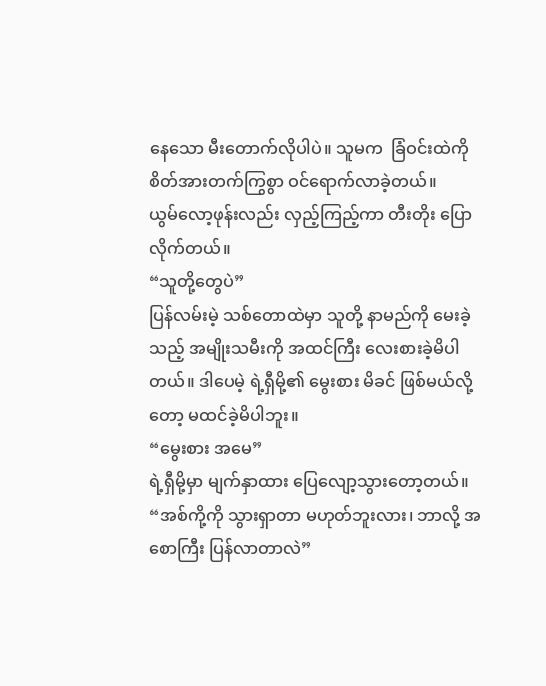နေသော မီးတောက်လိုပါပဲ။ သူမက  ခြံဝင်းထဲကို စိတ်အားတက်ကြွစွာ ဝင်ရောက်လာခဲ့တယ်။
ယွမ်လော့ဖုန်းလည်း လှည့်ကြည့်ကာ တီးတိုး ပြောလိုက်တယ်။
“သူတို့တွေပဲ”
ပြန်လမ်းမဲ့ သစ်တောထဲမှာ သူတို့ နာမည်ကို မေးခဲ့သည့် အမျိုးသမီးကို အထင်ကြီး လေးစားခဲ့မိပါတယ်။ ဒါပေမဲ့ ရဲ့ရှီမို့၏ မွေးစား မိခင် ဖြစ်မယ်လို့တော့ မထင်ခဲ့မိပါဘူး။
“မွေးစား အမေ”
ရဲ့ရှီမို့မှာ မျက်နှာထား ပြေလျော့သွားတော့တယ်။
“အစ်ကို့ကို သွားရှာတာ မဟုတ်ဘူးလား၊ ဘာလို့ အစောကြီး ပြန်လာတာလဲ”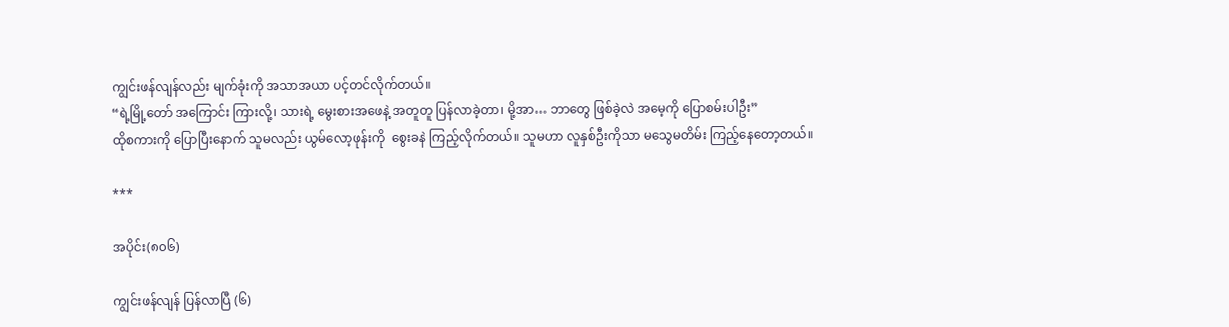ကျွင်းဖန်လျန်လည်း မျက်ခုံးကို အသာအယာ ပင့်တင်လိုက်တယ်။
“ရဲ့မြို့တော် အကြောင်း ကြားလို့၊ သားရဲ့ မွေးစားအဖေနဲ့ အတူတူ ပြန်လာခဲ့တာ၊ မို့အာ… ဘာတွေ ဖြစ်ခဲ့လဲ အမေ့ကို ပြောစမ်းပါဦး”
ထိုစကားကို ပြောပြီးနောက် သူမလည်း ယွမ်လော့ဖုန်းကို  စွေးခနဲ ကြည့်လိုက်တယ်။ သူမဟာ လူနှစ်ဦးကိုသာ မသွေမတိမ်း ကြည့်နေတော့တယ်။

***

အပိုင်း(၈၀၆)

ကျွင်းဖန်လျန် ပြန်လာပြီ (၆)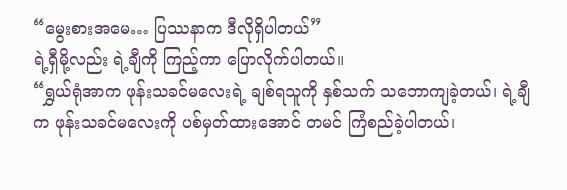“မွေးစားအမေ… ပြဿနာက ဒီလိုရှိပါတယ်”
ရဲ့ရှီမို့လည်း ရဲ့ချီကို ကြည့်ကာ ပြောလိုက်ပါတယ်။
“ရွှယ်ရုံအာက ဖုန်းသခင်မလေးရဲ့ ချစ်ရသူကို နှစ်သက် သဘောကျခဲ့တယ်၊ ရဲ့ချီက ဖုန်းသခင်မလေးကို ပစ်မှတ်ထားအောင် တမင် ကြံစည်ခဲ့ပါတယ်၊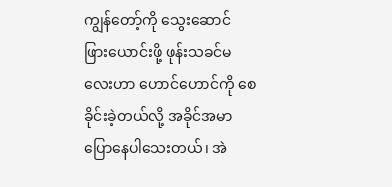ကျွန်တော့်ကို သွေးဆောင် ဖြားယောင်းဖို့ ဖုန်းသခင်မလေးဟာ ဟောင်ဟောင်ကို စေခိုင်းခဲ့တယ်လို့ အခိုင်အမာ ပြောနေပါသေးတယ်၊ အဲ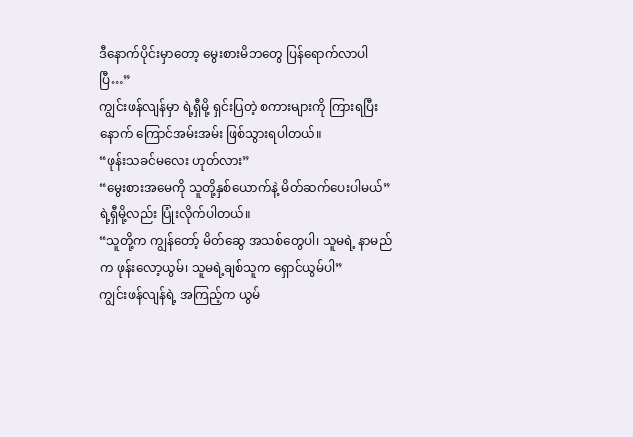ဒီနောက်ပိုင်းမှာတော့ မွေးစားမိဘတွေ ပြန်ရောက်လာပါပြီ…”
ကျွင်းဖန်လျန်မှာ ရဲ့ရှီမို့ ရှင်းပြတဲ့ စကားများကို ကြားရပြီးနောက် ကြောင်အမ်းအမ်း ဖြစ်သွားရပါတယ်။
“ဖုန်းသခင်မလေး ဟုတ်လား”
“မွေးစားအမေကို သူတို့နှစ်ယောက်နဲ့ မိတ်ဆက်ပေးပါမယ်”
ရဲ့ရှီမို့လည်း ပြုံးလိုက်ပါတယ်။
“သူတို့က ကျွန်တော့် မိတ်ဆွေ အသစ်တွေပါ၊ သူမရဲ့ နာမည်က ဖုန်းလော့ယွမ်၊ သူမရဲ့ချစ်သူက ရှောင်ယွမ်ပါ”
ကျွင်းဖန်လျန်ရဲ့ အကြည့်က ယွမ်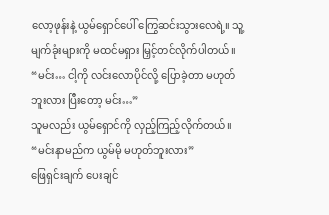လော့ဖုန်းနဲ့ ယွမ်ရှောင်ပေါ် ကြွေဆင်းသွားလေရဲ့။ သူ့မျက်ခုံးများကို မထင်မရှား မြှင့်တင်လိုက်ပါတယ်။
“မင်း… ငါ့ကို လင်းလောပိုင်လို့ ပြောခဲ့တာ မဟုတ်ဘူးလား ပြီးတော့ မင်း…”
သူမလည်း ယွမ်ရှောင်ကို လှည့်ကြည့်လိုက်တယ်။
“မင်းနာမည်က ယွမ်မို မဟုတ်ဘူးလား”
ဖြေရှင်းချက် ပေးချင်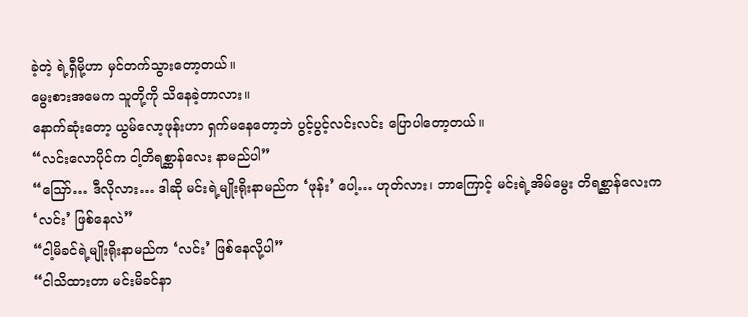ခဲ့တဲ့ ရဲ့ရှီမို့ဟာ မှင်တက်သွားတော့တယ်။
မွေးစားအမေက သူတို့ကို သိနေခဲ့တာလား။
နောက်ဆုံးတော့ ယွမ်လော့ဖုန်းဟာ ရှက်မနေတော့ဘဲ ပွင့်ပွင့်လင်းလင်း ပြောပါတော့တယ်။
“လင်းလောပိုင်က ငါ့တိရစ္ဆာန်လေး နာမည်ပါ”
“ဪ… ဒီလိုလား… ဒါဆို မင်းရဲ့မျိုးရိုးနာမည်က ‘ဖုန်း’ ပေါ့… ဟုတ်လား၊ ဘာကြောင့် မင်းရဲ့အိမ်မွေး တိရစ္ဆာန်လေးက ‘လင်း’ ဖြစ်နေလဲ”
“ငါ့မိခင်ရဲ့မျိုးရိုးနာမည်က ‘လင်း’ ဖြစ်နေလို့ပါ”
“ငါသိထားတာ မင်းမိခင်နာ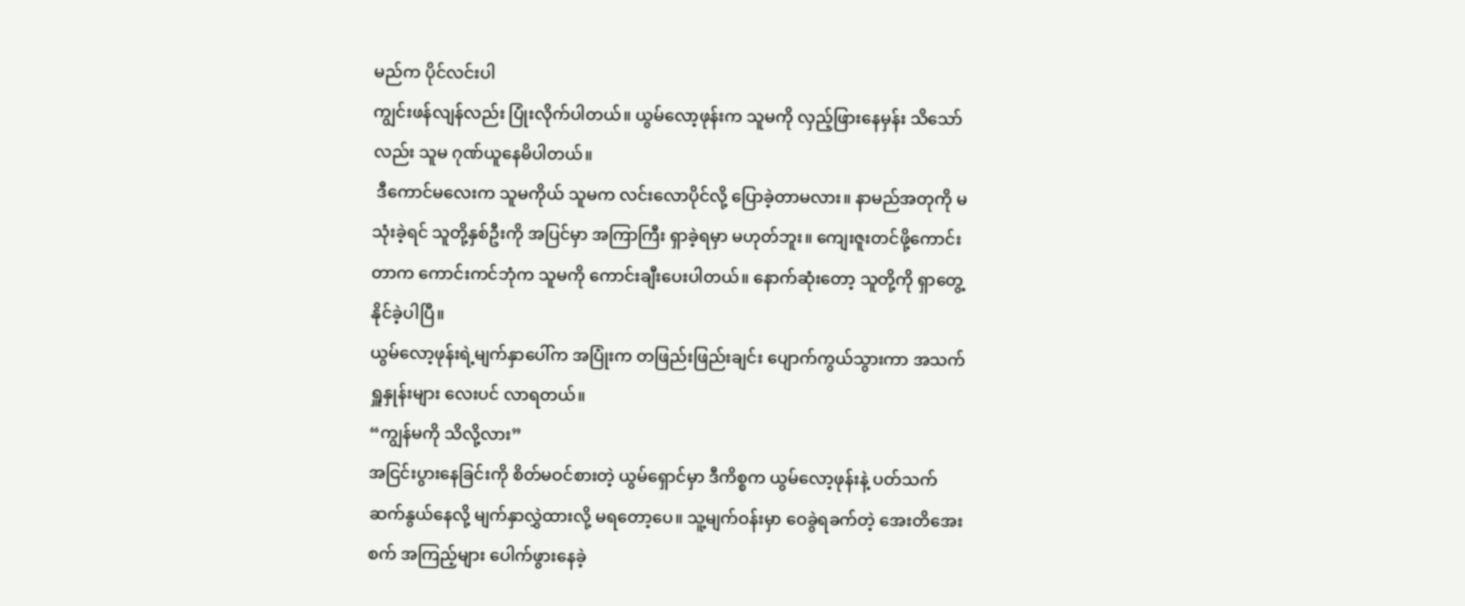မည်က ပိုင်လင်းပါ
ကျွင်းဖန်လျန်လည်း ပြုံးလိုက်ပါတယ်။ ယွမ်လော့ဖုန်းက သူမကို လှည့်ဖြားနေမှန်း သိသော်လည်း သူမ ဂုဏ်ယူနေမိပါတယ်။
 ဒီကောင်မလေးက သူမကိုယ် သူမက လင်းလောပိုင်လို့ ပြောခဲ့တာမလား။ နာမည်အတုကို မသုံးခဲ့ရင် သူတို့နှစ်ဦးကို အပြင်မှာ အကြာကြီး ရှာခဲ့ရမှာ မဟုတ်ဘူး။ ကျေးဇူးတင်ဖို့ကောင်းတာက ကောင်းကင်ဘုံက သူမကို ကောင်းချီးပေးပါတယ်။ နောက်ဆုံးတော့ သူတို့ကို ရှာတွေ့နိုင်ခဲ့ပါပြီ။
ယွမ်လော့ဖုန်းရဲ့မျက်နှာပေါ်က အပြုံးက တဖြည်းဖြည်းချင်း ပျောက်ကွယ်သွားကာ အသက်ရှူနှုန်းများ လေးပင် လာရတယ်။
“ကျွန်မကို သိလို့လား”
အငြင်းပွားနေခြင်းကို စိတ်မဝင်စားတဲ့ ယွမ်ရှောင်မှာ ဒီကိစ္စက ယွမ်လော့ဖုန်းနဲ့ ပတ်သက် ဆက်နွယ်နေလို့ မျက်နှာလွှဲထားလို့ မရတော့ပေ။ သူ့မျက်ဝန်းမှာ ဝေခွဲရခက်တဲ့ အေးတိအေးစက် အကြည့်များ ပေါက်ဖွားနေခဲ့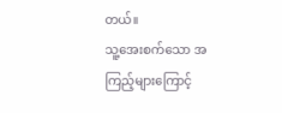တယ်။
သူ့အေးစက်သော အကြည့်များကြောင့်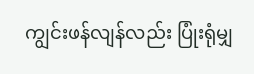ကျွင်းဖန်လျန်လည်း ပြုံးရုံမျှ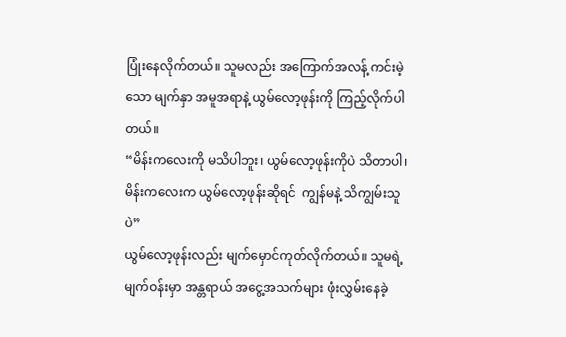ပြုံးနေလိုက်တယ်။ သူမလည်း အကြောက်အလန့် ကင်းမဲ့သော မျက်နှာ အမူအရာနဲ့ ယွမ်လော့ဖုန်းကို ကြည့်လိုက်ပါတယ်။
“မိန်းကလေးကို မသိပါဘူး၊ ယွမ်လော့ဖုန်းကိုပဲ သိတာပါ၊ မိန်းကလေးက ယွမ်လော့ဖုန်းဆိုရင်  ကျွန်မနဲ့ သိကျွမ်းသူပဲ”
ယွမ်လော့ဖုန်းလည်း မျက်မှောင်ကုတ်လိုက်တယ်။ သူမရဲ့မျက်ဝန်းမှာ အန္တရာယ် အငွေ့အသက်များ ဖုံးလွှမ်းနေခဲ့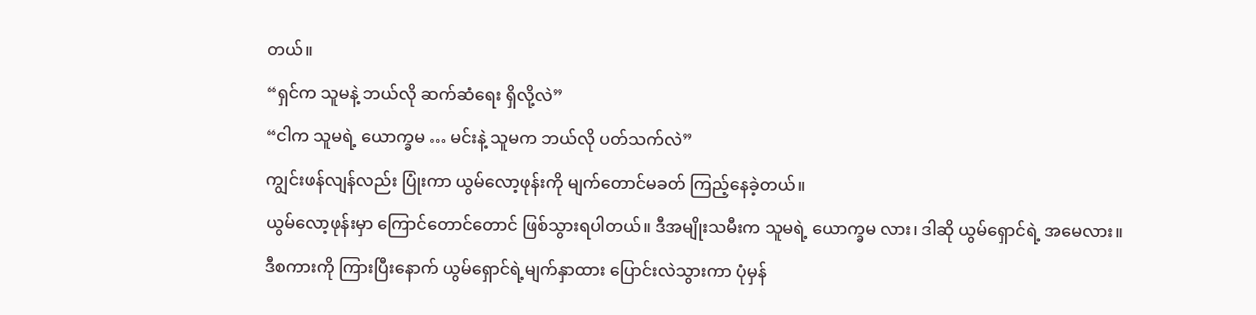တယ်။
“ရှင်က သူမနဲ့ ဘယ်လို ဆက်ဆံရေး ရှိလို့လဲ”
“ငါက သူမရဲ့ ယောက္ခမ … မင်းနဲ့ သူမက ဘယ်လို ပတ်သက်လဲ”
ကျွင်းဖန်လျန်လည်း ပြုံးကာ ယွမ်လော့ဖုန်းကို မျက်တောင်မခတ် ကြည့်နေခဲ့တယ်။
ယွမ်လော့ဖုန်းမှာ ကြောင်တောင်တောင် ဖြစ်သွားရပါတယ်။ ဒီအမျိုးသမီးက သူမရဲ့ ယောက္ခမ လား၊ ဒါဆို ယွမ်ရှောင်ရဲ့ အမေလား။
ဒီစကားကို ကြားပြီးနောက် ယွမ်ရှောင်ရဲ့မျက်နှာထား ပြောင်းလဲသွားကာ ပုံမှန်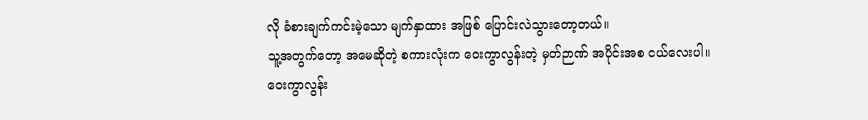လို ခံစားချက်ကင်းမဲ့သော မျက်နှာထား အဖြစ် ပြောင်းလဲသွားတော့တယ်။
သူ့အတွက်တော့ အမေဆိုတဲ့ စကားလုံးက ဝေးကွာလွန်းတဲ့ မှတ်ဉာဏ် အပိုင်းအစ ငယ်လေးပါ။
ဝေးကွာလွန်း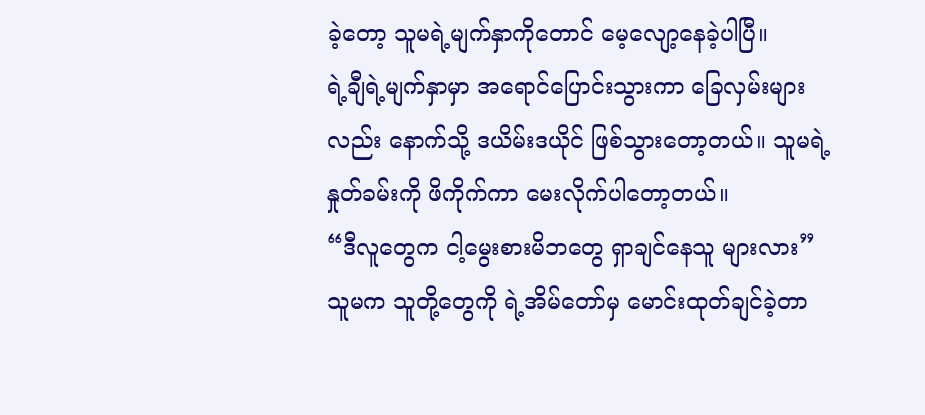ခဲ့တော့ သူမရဲ့မျက်နှာကိုတောင် မေ့လျော့နေခဲ့ပါပြီ။
ရဲ့ချီရဲ့မျက်နှာမှာ အရောင်ပြောင်းသွားကာ ခြေလှမ်းများလည်း နောက်သို့ ဒယိမ်းဒယိုင် ဖြစ်သွားတော့တယ်။ သူမရဲ့နှုတ်ခမ်းကို ဖိကိုက်ကာ မေးလိုက်ပါတော့တယ်။
“ဒီလူတွေက ငါ့မွေးစားမိဘတွေ ရှာချင်နေသူ များလား”
သူမက သူတို့တွေကို ရဲ့အိမ်တော်မှ မောင်းထုတ်ချင်ခဲ့တာ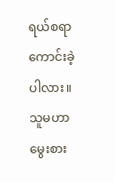ရယ်စရာ ကောင်းခဲ့ပါလား။ သူမဟာ မွေးစား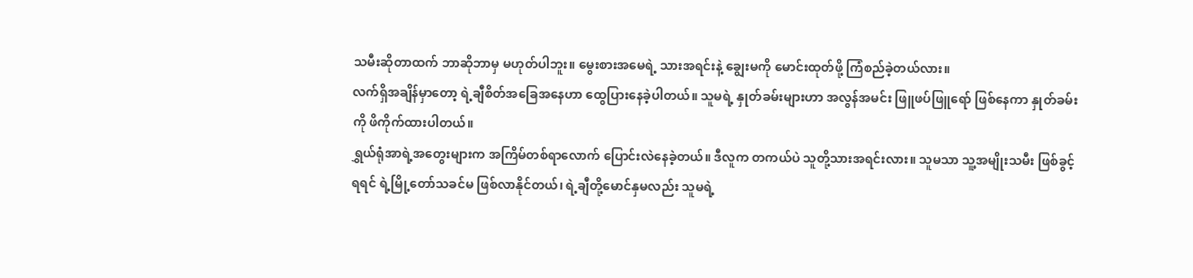သမီးဆိုတာထက် ဘာဆိုဘာမှ မဟုတ်ပါဘူး။ မွေးစားအမေရဲ့ သားအရင်းနဲ့ ချွေးမကို မောင်းထုတ်ဖို့ ကြံစည်ခဲ့တယ်လား။
လက်ရှိအချိန်မှာတော့ ရဲ့ချီစိတ်အခြေအနေဟာ ထွေပြားနေခဲ့ပါတယ်။ သူမရဲ့ နှုတ်ခမ်းများဟာ အလွန်အမင်း ဖြူဖပ်ဖြူရော် ဖြစ်နေကာ နှုတ်ခမ်းကို ဖိကိုက်ထားပါတယ်။
ရွှယ်ရုံအာရဲ့အတွေးများက အကြိမ်တစ်ရာလောက် ပြောင်းလဲနေခဲ့တယ်။ ဒီလူက တကယ်ပဲ သူတို့သားအရင်းလား။ သူမသာ သူ့အမျိုးသမီး ဖြစ်ခွင့်ရရင် ရဲ့မြို့တော်သခင်မ ဖြစ်လာနိုင်တယ်၊ ရဲ့ချီတို့မောင်နှမလည်း သူမရဲ့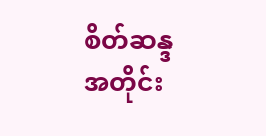စိတ်ဆန္ဒအတိုင်း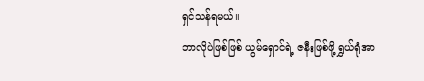ရှင်သန်ရမယ်။
ဘာလိုပဲဖြစ်ဖြစ် ယွမ်ရှောင်ရဲ့ ဇနီးဖြစ်ဖို့ ရွှယ်ရုံအာ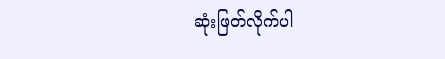ဆုံးဖြတ်လိုက်ပါ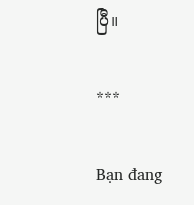ပြီ။

***

Bạn đang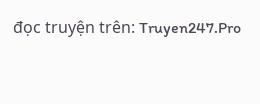đọc truyện trên: Truyen247.Pro